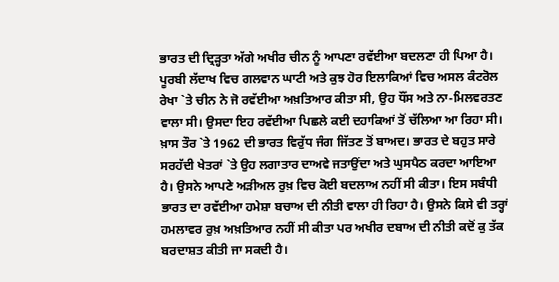ਭਾਰਤ ਦੀ ਦ੍ਰਿੜ੍ਹਤਾ ਅੱਗੇ ਅਖੀਰ ਚੀਨ ਨੂੰ ਆਪਣਾ ਰਵੱਈਆ ਬਦਲਣਾ ਹੀ ਪਿਆ ਹੈ। ਪੂਰਬੀ ਲੱਦਾਖ ਵਿਚ ਗਲਵਾਨ ਘਾਟੀ ਅਤੇ ਕੁਝ ਹੋਰ ਇਲਾਕਿਆਂ ਵਿਚ ਅਸਲ ਕੰਟਰੋਲ ਰੇਖਾ `ਤੇ ਚੀਨ ਨੇ ਜੋ ਰਵੱਈਆ ਅਖ਼ਤਿਆਰ ਕੀਤਾ ਸੀ, ਉਹ ਧੌਂਸ ਅਤੇ ਨਾ-ਮਿਲਵਰਤਣ ਵਾਲਾ ਸੀ। ਉਸਦਾ ਇਹ ਰਵੱਈਆ ਪਿਛਲੇ ਕਈ ਦਹਾਕਿਆਂ ਤੋਂ ਚੱਲਿਆ ਆ ਰਿਹਾ ਸੀ। ਖ਼ਾਸ ਤੌਰ `ਤੇ 1962 ਦੀ ਭਾਰਤ ਵਿਰੁੱਧ ਜੰਗ ਜਿੱਤਣ ਤੋਂ ਬਾਅਦ। ਭਾਰਤ ਦੇ ਬਹੁਤ ਸਾਰੇ ਸਰਹੱਦੀ ਖੇਤਰਾਂ `ਤੇ ਉਹ ਲਗਾਤਾਰ ਦਾਅਵੇ ਜਤਾਉਂਦਾ ਅਤੇ ਘੁਸਪੈਠ ਕਰਦਾ ਆਇਆ ਹੈ। ਉਸਨੇ ਆਪਣੇ ਅੜੀਅਲ ਰੁਖ਼ ਵਿਚ ਕੋਈ ਬਦਲਾਅ ਨਹੀਂ ਸੀ ਕੀਤਾ। ਇਸ ਸਬੰਧੀ ਭਾਰਤ ਦਾ ਰਵੱਈਆ ਹਮੇਸ਼ਾ ਬਚਾਅ ਦੀ ਨੀਤੀ ਵਾਲਾ ਹੀ ਰਿਹਾ ਹੈ। ਉਸਨੇ ਕਿਸੇ ਵੀ ਤਰ੍ਹਾਂ ਹਮਲਾਵਰ ਰੁਖ਼ ਅਖ਼ਤਿਆਰ ਨਹੀਂ ਸੀ ਕੀਤਾ ਪਰ ਅਖੀਰ ਦਬਾਅ ਦੀ ਨੀਤੀ ਕਦੋਂ ਕੁ ਤੱਕ ਬਰਦਾਸ਼ਤ ਕੀਤੀ ਜਾ ਸਕਦੀ ਹੈ।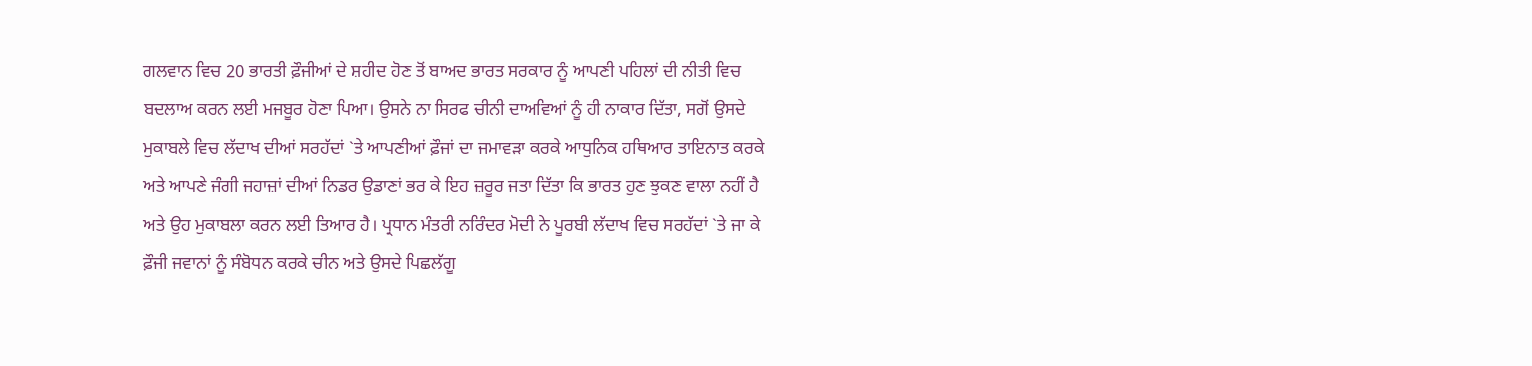ਗਲਵਾਨ ਵਿਚ 20 ਭਾਰਤੀ ਫ਼ੌਜੀਆਂ ਦੇ ਸ਼ਹੀਦ ਹੋਣ ਤੋਂ ਬਾਅਦ ਭਾਰਤ ਸਰਕਾਰ ਨੂੰ ਆਪਣੀ ਪਹਿਲਾਂ ਦੀ ਨੀਤੀ ਵਿਚ ਬਦਲਾਅ ਕਰਨ ਲਈ ਮਜਬੂਰ ਹੋਣਾ ਪਿਆ। ਉਸਨੇ ਨਾ ਸਿਰਫ ਚੀਨੀ ਦਾਅਵਿਆਂ ਨੂੰ ਹੀ ਨਾਕਾਰ ਦਿੱਤਾ, ਸਗੋਂ ਉਸਦੇ ਮੁਕਾਬਲੇ ਵਿਚ ਲੱਦਾਖ ਦੀਆਂ ਸਰਹੱਦਾਂ `ਤੇ ਆਪਣੀਆਂ ਫ਼ੌਜਾਂ ਦਾ ਜਮਾਵੜਾ ਕਰਕੇ ਆਧੁਨਿਕ ਹਥਿਆਰ ਤਾਇਨਾਤ ਕਰਕੇ ਅਤੇ ਆਪਣੇ ਜੰਗੀ ਜਹਾਜ਼ਾਂ ਦੀਆਂ ਨਿਡਰ ਉਡਾਣਾਂ ਭਰ ਕੇ ਇਹ ਜ਼ਰੂਰ ਜਤਾ ਦਿੱਤਾ ਕਿ ਭਾਰਤ ਹੁਣ ਝੁਕਣ ਵਾਲਾ ਨਹੀਂ ਹੈ ਅਤੇ ਉਹ ਮੁਕਾਬਲਾ ਕਰਨ ਲਈ ਤਿਆਰ ਹੈ। ਪ੍ਰਧਾਨ ਮੰਤਰੀ ਨਰਿੰਦਰ ਮੋਦੀ ਨੇ ਪੂਰਬੀ ਲੱਦਾਖ ਵਿਚ ਸਰਹੱਦਾਂ `ਤੇ ਜਾ ਕੇ ਫ਼ੌਜੀ ਜਵਾਨਾਂ ਨੂੰ ਸੰਬੋਧਨ ਕਰਕੇ ਚੀਨ ਅਤੇ ਉਸਦੇ ਪਿਛਲੱਗੂ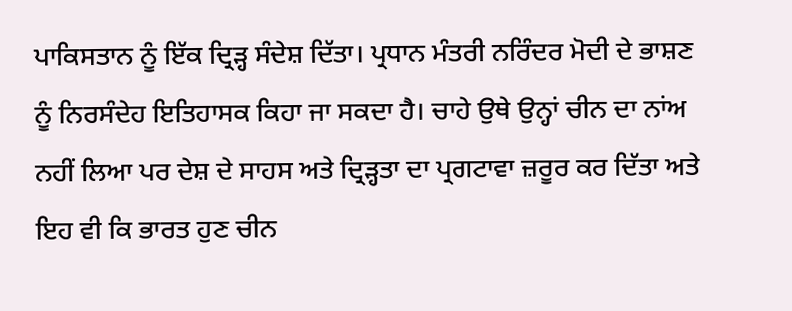ਪਾਕਿਸਤਾਨ ਨੂੰ ਇੱਕ ਦ੍ਰਿੜ੍ਹ ਸੰਦੇਸ਼ ਦਿੱਤਾ। ਪ੍ਰਧਾਨ ਮੰਤਰੀ ਨਰਿੰਦਰ ਮੋਦੀ ਦੇ ਭਾਸ਼ਣ ਨੂੰ ਨਿਰਸੰਦੇਹ ਇਤਿਹਾਸਕ ਕਿਹਾ ਜਾ ਸਕਦਾ ਹੈ। ਚਾਹੇ ਉਥੇ ਉਨ੍ਹਾਂ ਚੀਨ ਦਾ ਨਾਂਅ ਨਹੀਂ ਲਿਆ ਪਰ ਦੇਸ਼ ਦੇ ਸਾਹਸ ਅਤੇ ਦ੍ਰਿੜ੍ਹਤਾ ਦਾ ਪ੍ਰਗਟਾਵਾ ਜ਼ਰੂਰ ਕਰ ਦਿੱਤਾ ਅਤੇ ਇਹ ਵੀ ਕਿ ਭਾਰਤ ਹੁਣ ਚੀਨ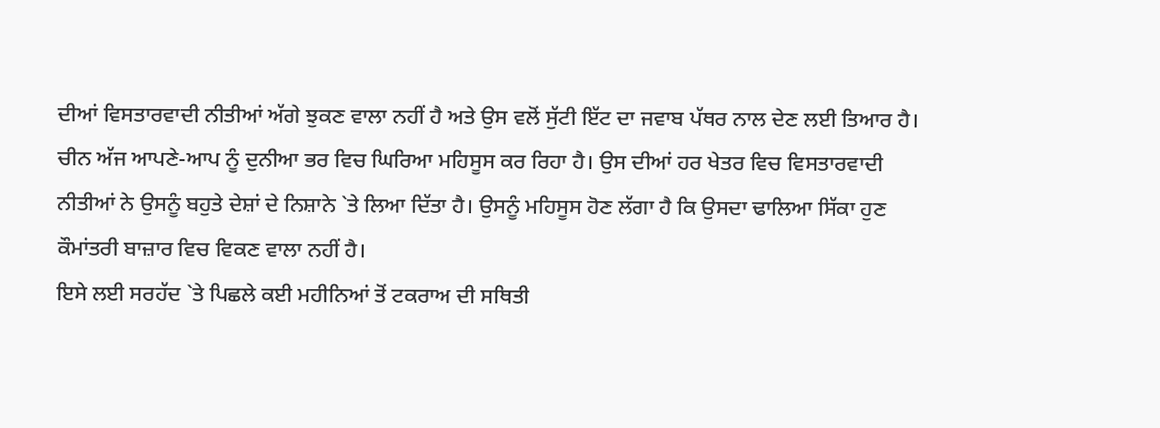ਦੀਆਂ ਵਿਸਤਾਰਵਾਦੀ ਨੀਤੀਆਂ ਅੱਗੇ ਝੁਕਣ ਵਾਲਾ ਨਹੀਂ ਹੈ ਅਤੇ ਉਸ ਵਲੋਂ ਸੁੱਟੀ ਇੱਟ ਦਾ ਜਵਾਬ ਪੱਥਰ ਨਾਲ ਦੇਣ ਲਈ ਤਿਆਰ ਹੈ।
ਚੀਨ ਅੱਜ ਆਪਣੇ-ਆਪ ਨੂੰ ਦੁਨੀਆ ਭਰ ਵਿਚ ਘਿਰਿਆ ਮਹਿਸੂਸ ਕਰ ਰਿਹਾ ਹੈ। ਉਸ ਦੀਆਂ ਹਰ ਖੇਤਰ ਵਿਚ ਵਿਸਤਾਰਵਾਦੀ ਨੀਤੀਆਂ ਨੇ ਉਸਨੂੰ ਬਹੁਤੇ ਦੇਸ਼ਾਂ ਦੇ ਨਿਸ਼ਾਨੇ `ਤੇ ਲਿਆ ਦਿੱਤਾ ਹੈ। ਉਸਨੂੰ ਮਹਿਸੂਸ ਹੋਣ ਲੱਗਾ ਹੈ ਕਿ ਉਸਦਾ ਢਾਲਿਆ ਸਿੱਕਾ ਹੁਣ ਕੌਮਾਂਤਰੀ ਬਾਜ਼ਾਰ ਵਿਚ ਵਿਕਣ ਵਾਲਾ ਨਹੀਂ ਹੈ।
ਇਸੇ ਲਈ ਸਰਹੱਦ `ਤੇ ਪਿਛਲੇ ਕਈ ਮਹੀਨਿਆਂ ਤੋਂ ਟਕਰਾਅ ਦੀ ਸਥਿਤੀ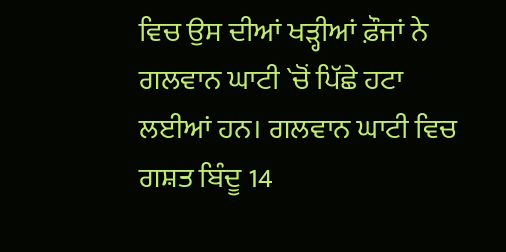ਵਿਚ ਉਸ ਦੀਆਂ ਖੜ੍ਹੀਆਂ ਫ਼ੌਜਾਂ ਨੇ ਗਲਵਾਨ ਘਾਟੀ `ਚੋਂ ਪਿੱਛੇ ਹਟਾ ਲਈਆਂ ਹਨ। ਗਲਵਾਨ ਘਾਟੀ ਵਿਚ ਗਸ਼ਤ ਬਿੰਦੂ 14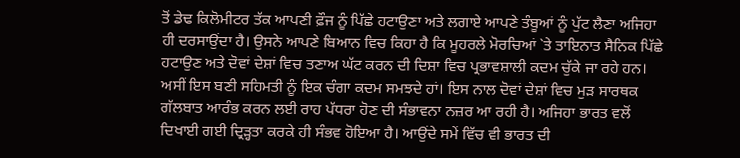ਤੋਂ ਡੇਢ ਕਿਲੋਮੀਟਰ ਤੱਕ ਆਪਣੀ ਫ਼ੌਜ ਨੂੰ ਪਿੱਛੇ ਹਟਾਉਣਾ ਅਤੇ ਲਗਾਏ ਆਪਣੇ ਤੰਬੂਆਂ ਨੂੰ ਪੁੱਟ ਲੈਣਾ ਅਜਿਹਾ ਹੀ ਦਰਸਾਉਂਦਾ ਹੈ। ਉਸਨੇ ਆਪਣੇ ਬਿਆਨ ਵਿਚ ਕਿਹਾ ਹੈ ਕਿ ਮੂਹਰਲੇ ਮੋਰਚਿਆਂ `ਤੇ ਤਾਇਨਾਤ ਸੈਨਿਕ ਪਿੱਛੇ ਹਟਾਉਣ ਅਤੇ ਦੋਵਾਂ ਦੇਸ਼ਾਂ ਵਿਚ ਤਣਾਅ ਘੱਟ ਕਰਨ ਦੀ ਦਿਸ਼ਾ ਵਿਚ ਪ੍ਰਭਾਵਸ਼ਾਲੀ ਕਦਮ ਚੁੱਕੇ ਜਾ ਰਹੇ ਹਨ। ਅਸੀਂ ਇਸ ਬਣੀ ਸਹਿਮਤੀ ਨੂੰ ਇਕ ਚੰਗਾ ਕਦਮ ਸਮਝਦੇ ਹਾਂ। ਇਸ ਨਾਲ ਦੋਵਾਂ ਦੇਸ਼ਾਂ ਵਿਚ ਮੁੜ ਸਾਰਥਕ ਗੱਲਬਾਤ ਆਰੰਭ ਕਰਨ ਲਈ ਰਾਹ ਪੱਧਰਾ ਹੋਣ ਦੀ ਸੰਭਾਵਨਾ ਨਜ਼ਰ ਆ ਰਹੀ ਹੈ। ਅਜਿਹਾ ਭਾਰਤ ਵਲੋਂ ਦਿਖਾਈ ਗਈ ਦ੍ਰਿੜ੍ਹਤਾ ਕਰਕੇ ਹੀ ਸੰਭਵ ਹੋਇਆ ਹੈ। ਆਉਂਦੇ ਸਮੇਂ ਵਿੱਚ ਵੀ ਭਾਰਤ ਦੀ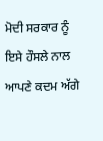ਮੋਦੀ ਸਰਕਾਰ ਨੂੰ ਇਸੇ ਹੌਸਲੇ ਨਾਲ ਆਪਣੇ ਕਦਮ ਅੱਗੇ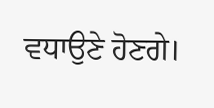ਵਧਾਉਣੇ ਹੋਣਗੇ।